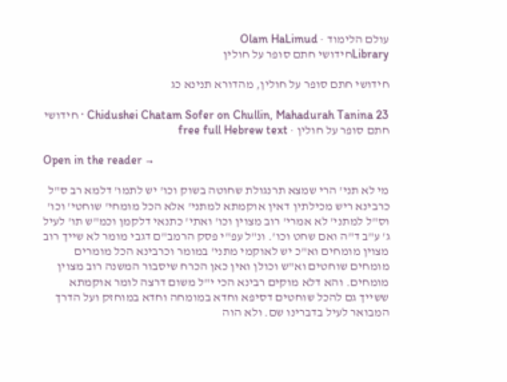עולם הלימוד · Olam HaLimud
Libraryחידושי חתם סופר על חולין

חידושי חתם סופר על חולין, מהדורא תנינא כג

Chidushei Chatam Sofer on Chullin, Mahadurah Tanina 23 · חידושי חתם סופר על חולין · free full Hebrew text

Open in the reader →

מי לא תני' הרי שמצא תרנגולת שחוטה בשוק וכו' יש לתמו' דלמא רב ס"ל כרבינא ריש מכילתין דאין אוקמתא למתני' אלא הכל מומחי' שוחטי' וכו' וס"ל למתני' לא אמרי' רוב מצוין וכו' ואתי' כתנאי דלקמן וכמ"ש תו' לעיל ג' ע"ב ד"ה ואם שחט וכו'. ונ"ל עפ"י פסק הרמב"ם דגבי מומר לא שייך רוב מצוין מומחים וא"כ יש לאוקמי מתני' במומר וכרבינא הכל מומרים מומחים שוחטים וא"ש וכולן ואין כאן הכרח שיסבור המשנה רוב מצוין מומחים. והא דלא מוקים רבינא הכי י"ל משום דרצה לומר אוקמתא ששייך גם להכל שוחטים דסיפא וחדא במומחה וחדא במוחזק ועל הדרך המבואר לעיל בדברינו שם. ולא הוה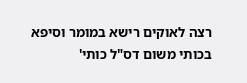רצה לאוקים רישא במומר וסיפא בכותי משום דס"ל כותי'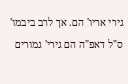גירי אריו' הם. אך לרב ביבמו' ס"ל דאפ"ה הם גירי' גמורים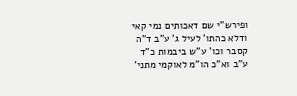ופירש"י שם דאכותים נמי קאי ודלא כהתו' לעיל ג' ע"ב ד"ה קסבר וכו' ע"ש ביבמות כ"ד ע"ב וא"כ הו"מ לאוקמי מתני'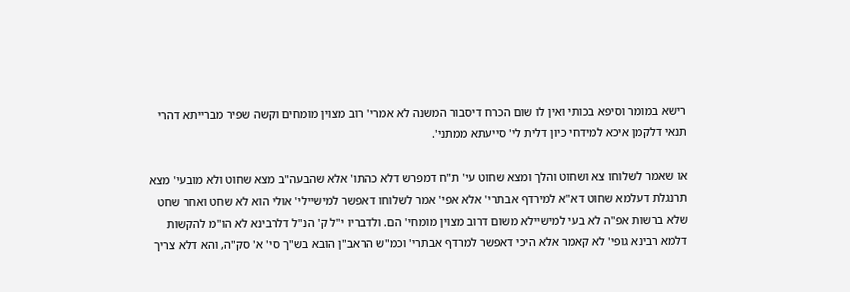רישא במומר וסיפא בכותי ואין לו שום הכרח דיסבור המשנה לא אמרי' רוב מצוין מומחים וקשה שפיר מברייתא דהרי תנאי דלקמן איכא למידחי כיון דלית לי' סייעתא ממתני'.

או שאמר לשלוחו צא ושחוט והלך ומצא שחוט עי' ת"ח דמפרש דלא כהתו' אלא שהבעה"ב מצא שחוט ולא מובעי' מצא תרנגלת דעלמא שחוט דא"א למירדף אבתרי' אלא אפי' אמר לשלוחו דאפשר למישיילי' אולי הוא לא שחט ואחר שחט שלא ברשות אפ"ה לא בעי למישיילא משום דרוב מצוין מומחי' הם. ולדבריו י"ל ק' הנ"ל דלרבינא לא הו"מ להקשות דלמא רבינא גופי' לא קאמר אלא היכי דאפשר למרדף אבתרי' וכמ"ש הראב"ן הובא בש"ך סי' א' סק"ה, והא דלא צריך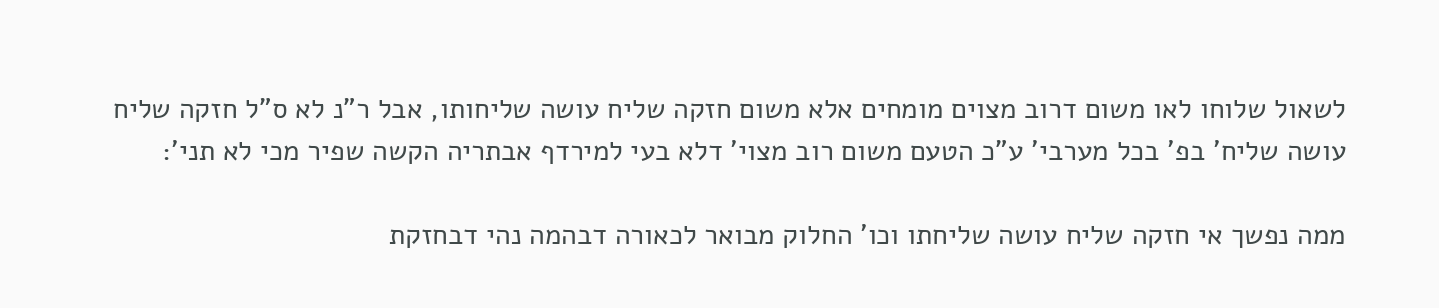לשאול שלוחו לאו משום דרוב מצוים מומחים אלא משום חזקה שליח עושה שליחותו, אבל ר"נ לא ס"ל חזקה שליח עושה שליח' בפ' בכל מערבי' ע"כ הטעם משום רוב מצוי' דלא בעי למירדף אבתריה הקשה שפיר מכי לא תני':

ממה נפשך אי חזקה שליח עושה שליחתו וכו' החלוק מבואר לכאורה דבהמה נהי דבחזקת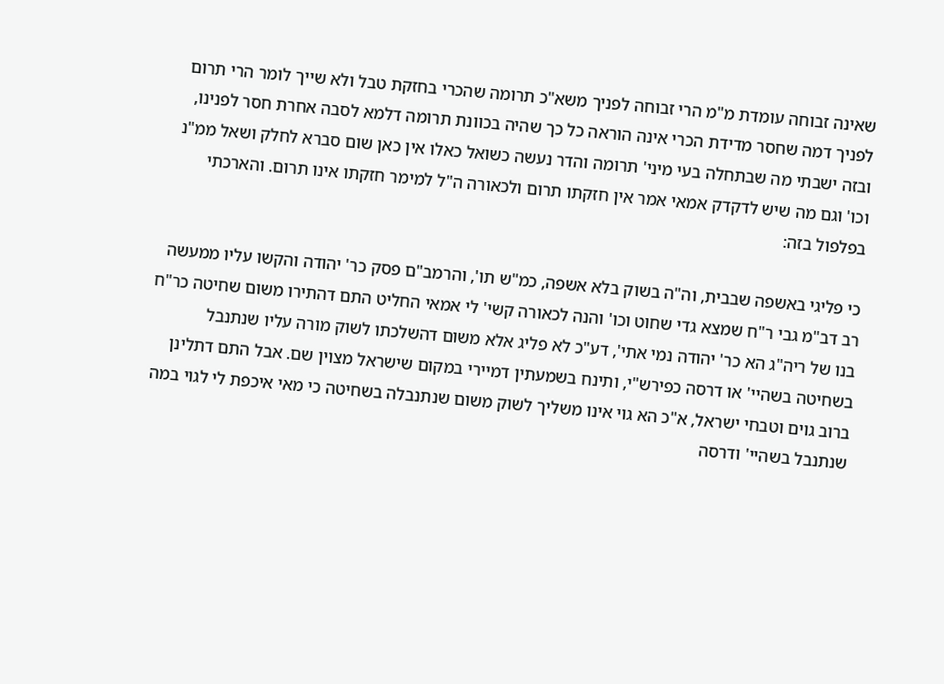שאינה זבוחה עומדת מ"מ הרי זבוחה לפניך משא"כ תרומה שהכרי בחזקת טבל ולא שייך לומר הרי תרום לפניך דמה שחסר מדידת הכרי אינה הוראה כל כך שהיה בכוונת תרומה דלמא לסבה אחרת חסר לפנינו, ובזה ישבתי מה שבתחלה בעי מיני' תרומה והדר נעשה כשואל כאלו אין כאן שום סברא לחלק ושאל ממ"נ וכו' וגם מה שיש לדקדק אמאי אמר אין חזקתו תרום ולכאורה ה"ל למימר חזקתו אינו תרום. והארכתי בפלפול בזה:

כי פליגי באשפה שבבית, וה"ה בשוק בלא אשפה, כמ"ש תו', והרמב"ם פסק כר' יהודה והקשו עליו ממעשה רב דב"מ גבי ר"ח שמצא גדי שחוט וכו' והנה לכאורה קשי' לי אמאי החליט התם דהתירו משום שחיטה כר"ח בנו של ריה"ג הא כר' יהודה נמי אתי', דע"כ לא פליג אלא משום דהשלכתו לשוק מורה עליו שנתנבל בשחיטה בשהיי' או דרסה כפירש"י, ותינח בשמעתין דמיירי במקום שישראל מצוין שם. אבל התם דתלינן ברוב גוים וטבחי ישראל, א"כ הא גוי אינו משליך לשוק משום שנתנבלה בשחיטה כי מאי איכפת לי לגוי במה שנתנבל בשהיי' ודרסה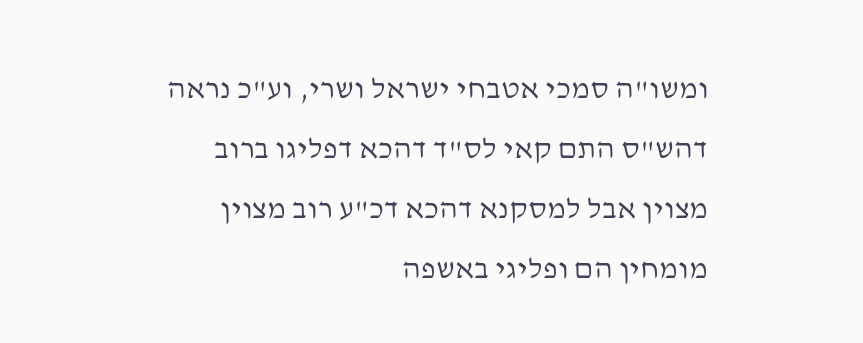ומשו"ה סמכי אטבחי ישראל ושרי, וע"כ נראה דהש"ס התם קאי לס"ד דהכא דפליגו ברוב מצוין אבל למסקנא דהכא דכ"ע רוב מצוין מומחין הם ופליגי באשפה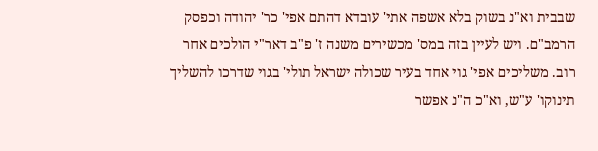שבבית וא"נ בשוק בלא אשפה אתי' עובדא דהתם אפי' כר' יהודה וכפסק הרמב"ם. ויש לעיין בזה במס' מכשירים משנה ז' פ"ב דאר"י הולכים אחר רוב. משליכים אפי' גוי אחד בעיר שכולה ישראל תולי' בגוי שדרכו להשליך תינוקו' ע"ש, וא"כ ה"נ אפשר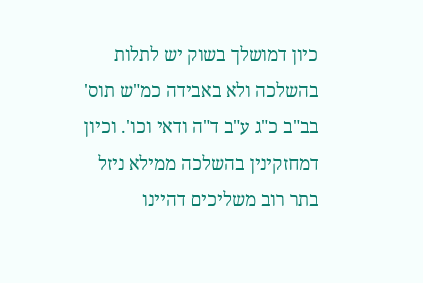כיון דמושלך בשוק יש לתלות בהשלכה ולא באבידה כמ"ש תוס' בב"ב כ"ג ע"ב ד"ה ודאי וכו'. וכיון דמחזקינין בהשלכה ממילא ניזל בתר רוב משליכים דהיינו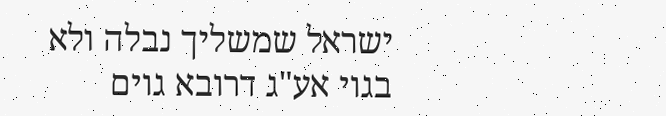ישראל שמשליך נבלה ולא בגוי אע"ג דרובא גוים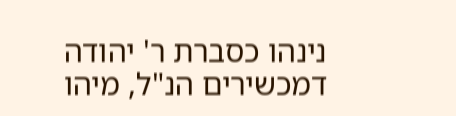נינהו כסברת ר' יהודה דמכשירים הנ"ל, מיהו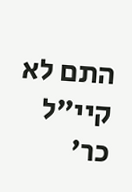התם לא קיי"ל כר'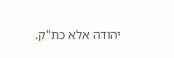יהודה אלא כת"ק.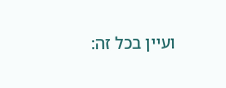ועיין בכל זה: